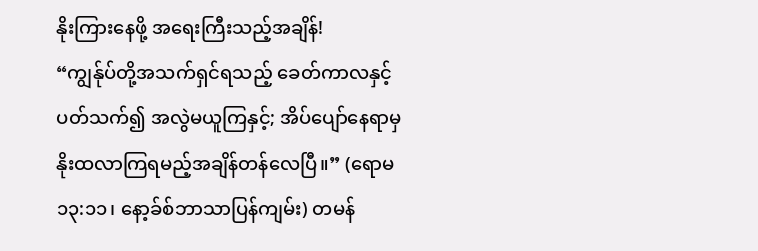နိုးကြားနေဖို့ အရေးကြီးသည့်အချိန်!
“ကျွန်ုပ်တို့အသက်ရှင်ရသည့် ခေတ်ကာလနှင့်ပတ်သက်၍ အလွဲမယူကြနှင့်; အိပ်ပျော်နေရာမှ နိုးထလာကြရမည့်အချိန်တန်လေပြီ။” (ရောမ ၁၃:၁၁၊ နော့ခ်စ်ဘာသာပြန်ကျမ်း) တမန်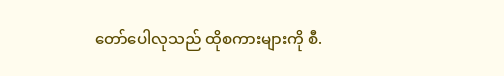တော်ပေါလုသည် ထိုစကားများကို စီ.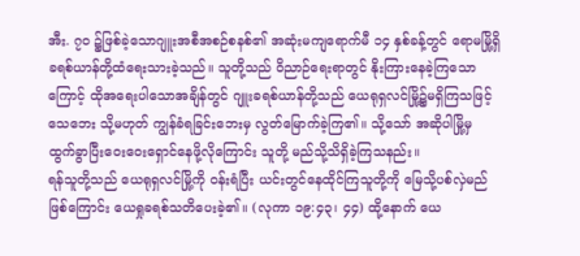အီး. ၇၀ ၌ဖြစ်ခဲ့သောဂျူးအစီအစဉ်စနစ်၏ အဆုံးမကျရောက်မီ ၁၄ နှစ်ခန့်တွင် ရောမမြို့ရှိခရစ်ယာန်တို့ထံရေးသားခဲ့သည်။ သူတို့သည် ဝိညာဉ်ရေးရာတွင် နိုးကြားနေခဲ့ကြသောကြောင့် ထိုအရေးပါသောအချိန်တွင် ဂျူးခရစ်ယာန်တို့သည် ယေရုရှလင်မြို့၌မရှိကြသဖြင့် သေဘေး သို့မဟုတ် ကျွန်ခံရခြင်းဘေးမှ လွတ်မြောက်ခဲ့ကြ၏။ သို့သော် အဆိုပါမြို့မှ ထွက်ခွာပြီးဝေးဝေးရှောင်နေဖို့လိုကြောင်း သူတို့ မည်သို့သိရှိခဲ့ကြသနည်း။
ရန်သူတို့သည် ယေရုရှလင်မြို့ကို ဝန်းရံပြီး ယင်းတွင်နေထိုင်ကြသူတို့ကို မြေသို့ပစ်လှဲမည်ဖြစ်ကြောင်း ယေရှုခရစ်သတိပေးခဲ့၏။ (လုကာ ၁၉:၄၃၊ ၄၄) ထို့နောက် ယေ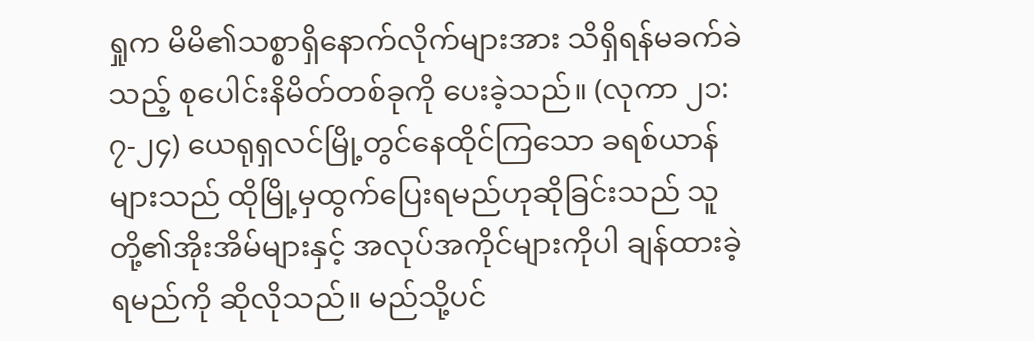ရှုက မိမိ၏သစ္စာရှိနောက်လိုက်များအား သိရှိရန်မခက်ခဲသည့် စုပေါင်းနိမိတ်တစ်ခုကို ပေးခဲ့သည်။ (လုကာ ၂၁:၇-၂၄) ယေရုရှလင်မြို့တွင်နေထိုင်ကြသော ခရစ်ယာန်များသည် ထိုမြို့မှထွက်ပြေးရမည်ဟုဆိုခြင်းသည် သူတို့၏အိုးအိမ်များနှင့် အလုပ်အကိုင်များကိုပါ ချန်ထားခဲ့ရမည်ကို ဆိုလိုသည်။ မည်သို့ပင်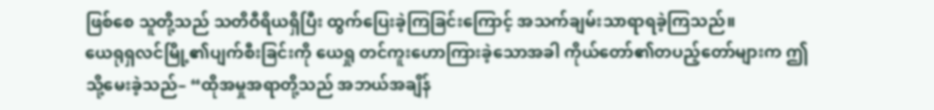ဖြစ်စေ သူတို့သည် သတိဝီရိယရှိပြီး ထွက်ပြေးခဲ့ကြခြင်းကြောင့် အသက်ချမ်းသာရာရခဲ့ကြသည်။
ယေရုရှလင်မြို့၏ပျက်စီးခြင်းကို ယေရှု တင်ကူးဟောကြားခဲ့သောအခါ ကိုယ်တော်၏တပည့်တော်များက ဤသို့မေးခဲ့သည်– “ထိုအမှုအရာတို့သည် အဘယ်အချိန်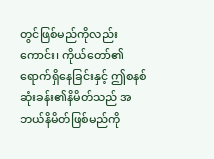တွင်ဖြစ်မည်ကိုလည်းကောင်း၊ ကိုယ်တော်၏ရောက်ရှိနေခြင်းနှင့် ဤစနစ်ဆုံးခန်း၏နိမိတ်သည် အဘယ်နိမိတ်ဖြစ်မည်ကို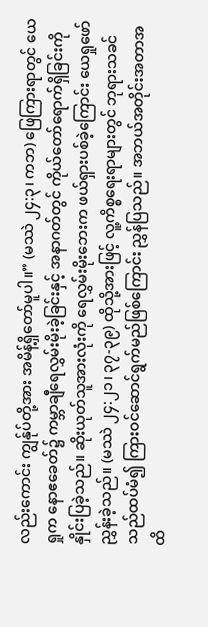လည်းကောင်း ကျွန်ုပ်တို့အား အမိန့်ရှိတော်မူပါ။” (မဿဲ ၂၄:၃၊ ကဘ) ဖြေကြားရာတွင် ယေရှုက နောဧခေတ်၌ ကမ္ဘာချီရေလွှမ်းမိုးခဲ့ခြင်းနှင့် အနာဂတ်တွင် ကိုယ်တော်ရောက်ရှိခြင်းကို နှိုင်းပြခဲ့သည်။ ဆိုးယုတ်သူအားလုံးကို ရေလွှမ်းမိုးဘေးက ဖယ်ရှားပစ်ခဲ့ကြောင်း ယေရှုဖော်ညွှန်းခဲ့သည်။ (မဿဲ ၂၄:၂၁၊ ၃၇-၃၉) ထိုသို့အားဖြင့် လူ့ကိစ္စရေးရာများတွင် ဘုရားသခင်သည်ထပ်မံ၍ ကြားဝင်ဆောင်ရွက်မည်ဖြစ်ကြောင်း ညွှန်ပြသည်။ အဘယ်အတိုင်းအတာအထိ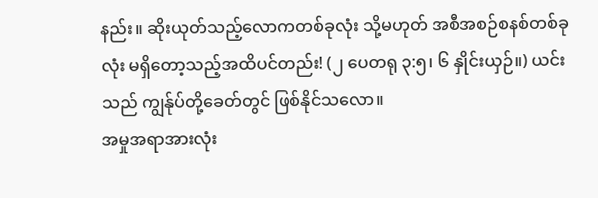နည်း။ ဆိုးယုတ်သည့်လောကတစ်ခုလုံး သို့မဟုတ် အစီအစဉ်စနစ်တစ်ခုလုံး မရှိတော့သည့်အထိပင်တည်း! (၂ ပေတရု ၃:၅၊ ၆ နှိုင်းယှဉ်။) ယင်းသည် ကျွန်ုပ်တို့ခေတ်တွင် ဖြစ်နိုင်သလော။
အမှုအရာအားလုံး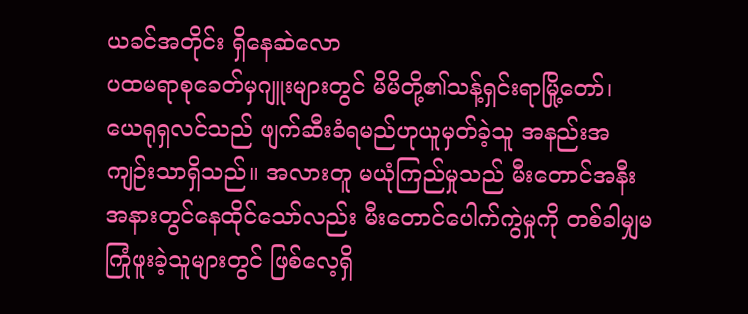ယခင်အတိုင်း ရှိနေဆဲလော
ပထမရာစုခေတ်မှဂျူးများတွင် မိမိတို့၏သန့်ရှင်းရာမြို့တော်၊ ယေရုရှလင်သည် ဖျက်ဆီးခံရမည်ဟုယူမှတ်ခဲ့သူ အနည်းအကျဉ်းသာရှိသည်။ အလားတူ မယုံကြည်မှုသည် မီးတောင်အနီးအနားတွင်နေထိုင်သော်လည်း မီးတောင်ပေါက်ကွဲမှုကို တစ်ခါမျှမကြုံဖူးခဲ့သူများတွင် ဖြစ်လေ့ရှိ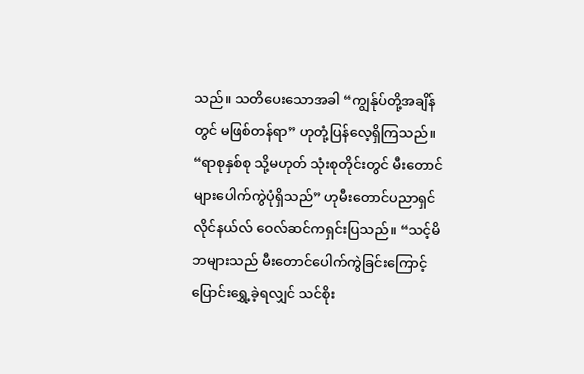သည်။ သတိပေးသောအခါ “ကျွန်ုပ်တို့အချိန်တွင် မဖြစ်တန်ရာ” ဟုတုံ့ပြန်လေ့ရှိကြသည်။ “ရာစုနှစ်စု သို့မဟုတ် သုံးစုတိုင်းတွင် မီးတောင်များပေါက်ကွဲပုံရှိသည်” ဟုမီးတောင်ပညာရှင် လိုင်နယ်လ် ဝေလ်ဆင်ကရှင်းပြသည်။ “သင့်မိဘများသည် မီးတောင်ပေါက်ကွဲခြင်းကြောင့် ပြောင်းရွှေ့ခဲ့ရလျှင် သင်စိုး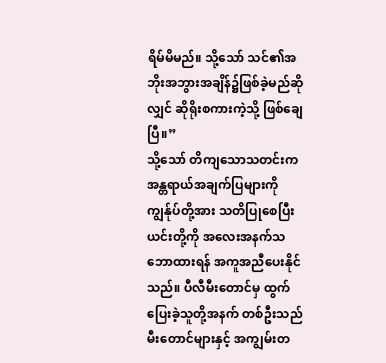ရိမ်မိမည်။ သို့သော် သင်၏အဘိုးအဘွားအချိန်၌ဖြစ်ခဲ့မည်ဆိုလျှင် ဆိုရိုးစကားကဲ့သို့ ဖြစ်ချေပြီ။”
သို့သော် တိကျသောသတင်းက အန္တရာယ်အချက်ပြများကို ကျွန်ုပ်တို့အား သတိပြုစေပြီး ယင်းတို့ကို အလေးအနက်သဘောထားရန် အကူအညီပေးနိုင်သည်။ ပီလီမီးတောင်မှ ထွက်ပြေးခဲ့သူတို့အနက် တစ်ဦးသည် မီးတောင်များနှင့် အကျွမ်းတ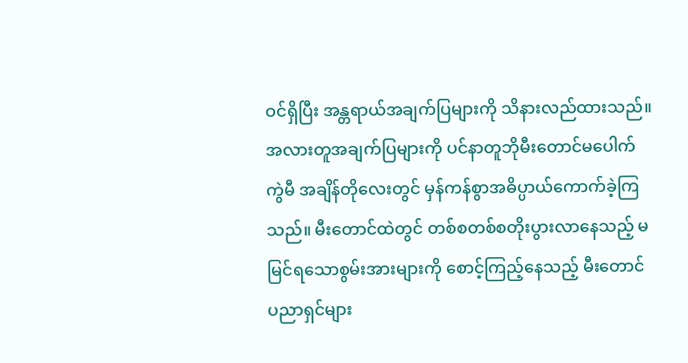ဝင်ရှိပြီး အန္တရာယ်အချက်ပြများကို သိနားလည်ထားသည်။ အလားတူအချက်ပြများကို ပင်နာတူဘိုမီးတောင်မပေါက်ကွဲမီ အချိန်တိုလေးတွင် မှန်ကန်စွာအဓိပ္ပာယ်ကောက်ခဲ့ကြသည်။ မီးတောင်ထဲတွင် တစ်စတစ်စတိုးပွားလာနေသည့် မမြင်ရသောစွမ်းအားများကို စောင့်ကြည့်နေသည့် မီးတောင်ပညာရှင်များ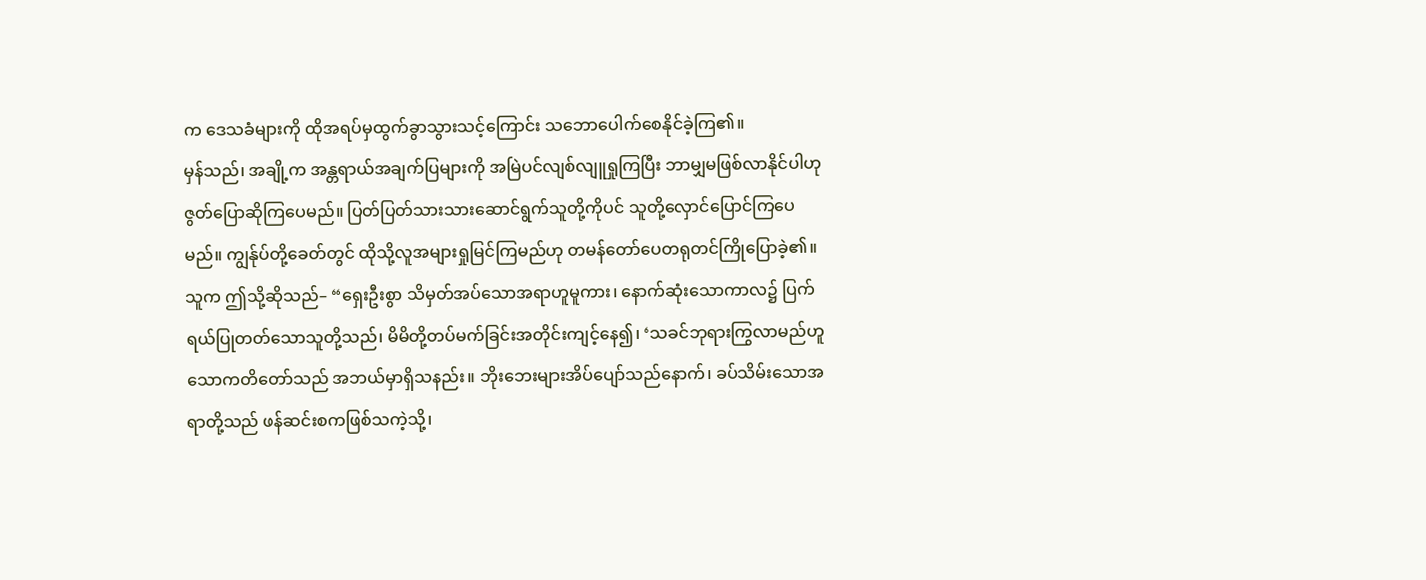က ဒေသခံများကို ထိုအရပ်မှထွက်ခွာသွားသင့်ကြောင်း သဘောပေါက်စေနိုင်ခဲ့ကြ၏။
မှန်သည်၊ အချို့က အန္တရာယ်အချက်ပြများကို အမြဲပင်လျစ်လျူရှုကြပြီး ဘာမျှမဖြစ်လာနိုင်ပါဟု ဇွတ်ပြောဆိုကြပေမည်။ ပြတ်ပြတ်သားသားဆောင်ရွက်သူတို့ကိုပင် သူတို့လှောင်ပြောင်ကြပေမည်။ ကျွန်ုပ်တို့ခေတ်တွင် ထိုသို့လူအများရှုမြင်ကြမည်ဟု တမန်တော်ပေတရုတင်ကြိုပြောခဲ့၏။ သူက ဤသို့ဆိုသည်– “ရှေးဦးစွာ သိမှတ်အပ်သောအရာဟူမူကား၊ နောက်ဆုံးသောကာလ၌ ပြက်ရယ်ပြုတတ်သောသူတို့သည်၊ မိမိတို့တပ်မက်ခြင်းအတိုင်းကျင့်နေ၍၊ ‘သခင်ဘုရားကြွလာမည်ဟူသောကတိတော်သည် အဘယ်မှာရှိသနည်း။ ဘိုးဘေးများအိပ်ပျော်သည်နောက်၊ ခပ်သိမ်းသောအရာတို့သည် ဖန်ဆင်းစကဖြစ်သကဲ့သို့၊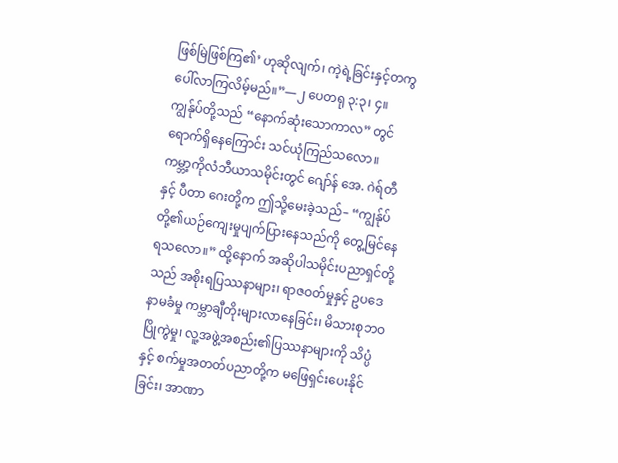ဖြစ်မြဲဖြစ်ကြ၏’ ဟုဆိုလျက်၊ ကဲ့ရဲ့ခြင်းနှင့်တကွပေါ်လာကြလိမ့်မည်။”—၂ ပေတရု ၃:၃၊ ၄။
ကျွန်ုပ်တို့သည် “နောက်ဆုံးသောကာလ” တွင်ရောက်ရှိနေကြောင်း သင်ယုံကြည်သလော။ ကမ္ဘာ့ကိုလံဘီယာသမိုင်းတွင် ဂျော်န် အေ. ဂဲရ်တီနှင့် ပီတာ ဂေးတို့က ဤသို့မေးခဲ့သည်– “ကျွန်ုပ်တို့၏ယဉ်ကျေးမှုပျက်ပြားနေသည်ကို တွေ့မြင်နေရသလော။” ထို့နောက် အဆိုပါသမိုင်းပညာရှင်တို့သည် အစိုးရပြဿနာများ၊ ရာဇဝတ်မှုနှင့် ဥပဒေနာမခံမှု ကမ္ဘာချီတိုးများလာနေခြင်း၊ မိသားစုဘဝပြိုကွဲမှု၊ လူ့အဖွဲ့အစည်း၏ပြဿနာများကို သိပ္ပံနှင့် စက်မှုအတတ်ပညာတို့က မဖြေရှင်းပေးနိုင်ခြင်း၊ အာဏာ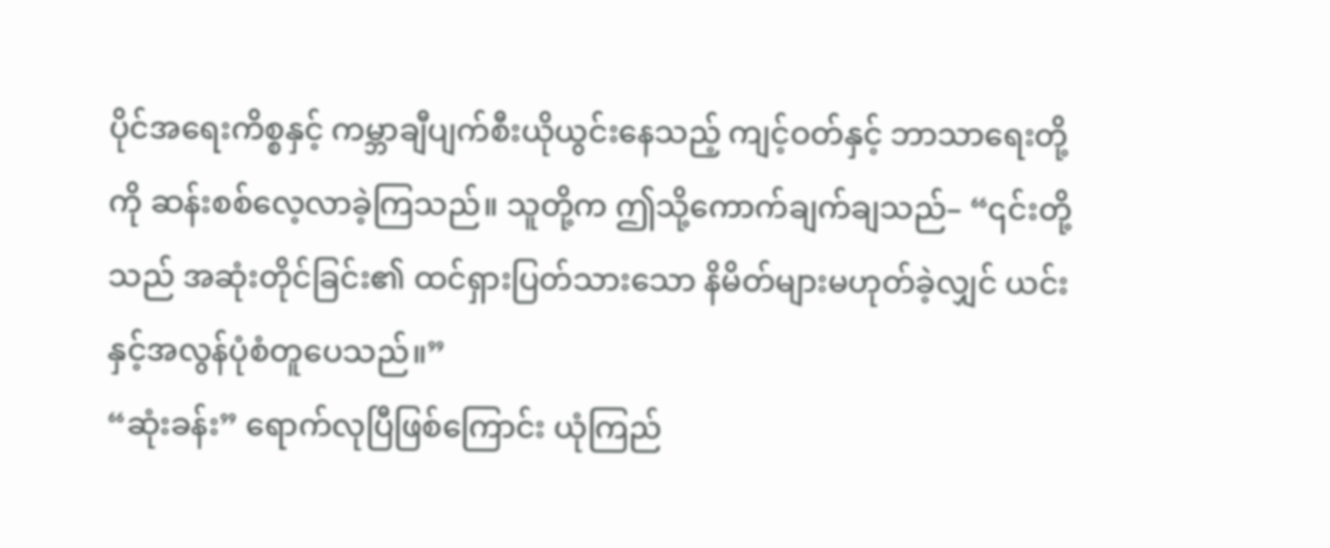ပိုင်အရေးကိစ္စနှင့် ကမ္ဘာချီပျက်စီးယိုယွင်းနေသည့် ကျင့်ဝတ်နှင့် ဘာသာရေးတို့ကို ဆန်းစစ်လေ့လာခဲ့ကြသည်။ သူတို့က ဤသို့ကောက်ချက်ချသည်– “၎င်းတို့သည် အဆုံးတိုင်ခြင်း၏ ထင်ရှားပြတ်သားသော နိမိတ်များမဟုတ်ခဲ့လျှင် ယင်းနှင့်အလွန်ပုံစံတူပေသည်။”
“ဆုံးခန်း” ရောက်လုပြီဖြစ်ကြောင်း ယုံကြည်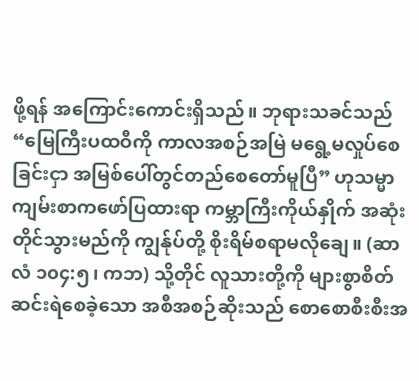ဖို့ရန် အကြောင်းကောင်းရှိသည်။ ဘုရားသခင်သည် “မြေကြီးပထဝီကို ကာလအစဉ်အမြဲ မရွေ့မလှုပ်စေခြင်းငှာ အမြစ်ပေါ်တွင်တည်စေတော်မူပြီ” ဟုသမ္မာကျမ်းစာကဖော်ပြထားရာ ကမ္ဘာကြီးကိုယ်နှိုက် အဆုံးတိုင်သွားမည်ကို ကျွန်ုပ်တို့ စိုးရိမ်စရာမလိုချေ။ (ဆာလံ ၁၀၄:၅၊ ကဘ) သို့တိုင် လူသားတို့ကို များစွာစိတ်ဆင်းရဲစေခဲ့သော အစီအစဉ်ဆိုးသည် စောစောစီးစီးအ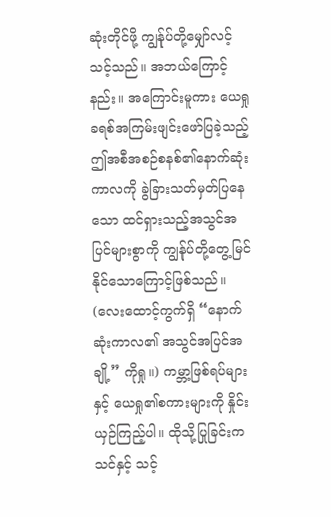ဆုံးတိုင်ဖို့ ကျွန်ုပ်တို့မျှော်လင့်သင့်သည်။ အဘယ်ကြောင့်နည်း။ အကြောင်းမူကား ယေရှုခရစ်အကြမ်းဖျင်းဖော်ပြခဲ့သည့် ဤအစီအစဉ်စနစ်၏နောက်ဆုံးကာလကို ခွဲခြားသတ်မှတ်ပြနေသော ထင်ရှားသည့်အသွင်အပြင်များစွာကို ကျွန်ုပ်တို့တွေ့မြင်နိုင်သောကြောင့်ဖြစ်သည်။ (လေးထောင့်ကွက်ရှိ “နောက်ဆုံးကာလ၏ အသွင်အပြင်အချို့” ကိုရှု။) ကမ္ဘာ့ဖြစ်ရပ်များနှင့် ယေရှု၏စကားများကို နှိုင်းယှဉ်ကြည့်ပါ။ ထိုသို့ပြုခြင်းက သင်နှင့် သင့်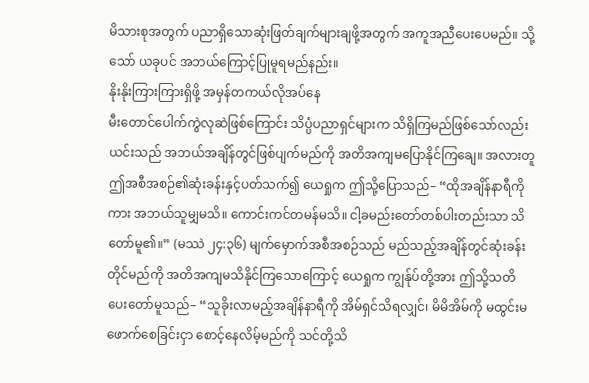မိသားစုအတွက် ပညာရှိသောဆုံးဖြတ်ချက်များချဖို့အတွက် အကူအညီပေးပေမည်။ သို့သော် ယခုပင် အဘယ်ကြောင့်ပြုမူရမည်နည်း။
နိုးနိုးကြားကြားရှိဖို့ အမှန်တကယ်လိုအပ်နေ
မီးတောင်ပေါက်ကွဲလုဆဲဖြစ်ကြောင်း သိပ္ပံပညာရှင်များက သိရှိကြမည်ဖြစ်သော်လည်း ယင်းသည် အဘယ်အချိန်တွင်ဖြစ်ပျက်မည်ကို အတိအကျမပြောနိုင်ကြချေ။ အလားတူ ဤအစီအစဉ်၏ဆုံးခန်းနှင့်ပတ်သက်၍ ယေရှုက ဤသို့ပြောသည်– “ထိုအချိန်နာရီကိုကား အဘယ်သူမျှမသိ။ ကောင်းကင်တမန်မသိ။ ငါ့ခမည်းတော်တစ်ပါးတည်းသာ သိတော်မူ၏။” (မဿဲ ၂၄:၃၆) မျက်မှောက်အစီအစဉ်သည် မည်သည့်အချိန်တွင်ဆုံးခန်းတိုင်မည်ကို အတိအကျမသိနိုင်ကြသောကြောင့် ယေရှုက ကျွန်ုပ်တို့အား ဤသို့သတိပေးတော်မူသည်– “သူခိုးလာမည့်အချိန်နာရီကို အိမ်ရှင်သိရလျှင်၊ မိမိအိမ်ကို မထွင်းမဖောက်စေခြင်းငှာ စောင့်နေလိမ့်မည်ကို သင်တို့သိ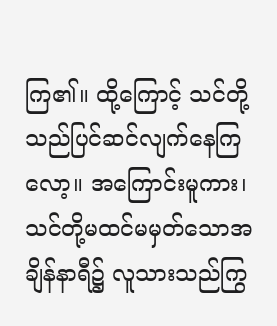ကြ၏။ ထို့ကြောင့် သင်တို့သည်ပြင်ဆင်လျက်နေကြလော့။ အကြောင်းမူကား၊ သင်တို့မထင်မမှတ်သောအချိန်နာရီ၌ လူသားသည်ကြွ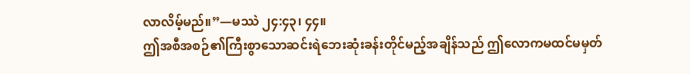လာလိမ့်မည်။”—မဿဲ ၂၄:၄၃၊ ၄၄။
ဤအစီအစဉ်၏ကြီးစွာသောဆင်းရဲဘေးဆုံးခန်းတိုင်မည့်အချိန်သည် ဤလောကမထင်မမှတ်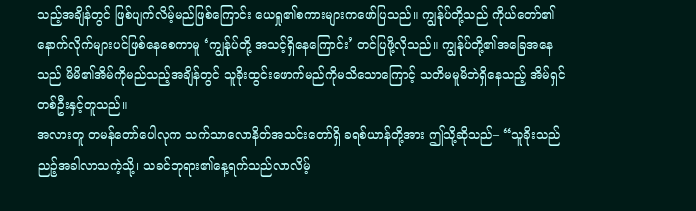သည့်အချိန်တွင် ဖြစ်ပျက်လိမ့်မည်ဖြစ်ကြောင်း ယေရှု၏စကားများကဖော်ပြသည်။ ကျွန်ုပ်တို့သည် ကိုယ်တော်၏နောက်လိုက်များပင်ဖြစ်နေစေကာမူ ‘ကျွန်ုပ်တို့ အသင့်ရှိနေကြောင်း’ တင်ပြဖို့လိုသည်။ ကျွန်ုပ်တို့၏အခြေအနေသည် မိမိ၏အိမ်ကိုမည်သည့်အချိန်တွင် သူခိုးထွင်းဖောက်မည်ကိုမသိသောကြောင့် သတိမမူမိဘဲရှိနေသည့် အိမ်ရှင်တစ်ဦးနှင့်တူသည်။
အလားတူ တမန်တော်ပေါလုက သက်သာလောနိတ်အသင်းတော်ရှိ ခရစ်ယာန်တို့အား ဤသို့ဆိုသည်– “သူခိုးသည် ညဉ့်အခါလာသကဲ့သို့၊ သခင်ဘုရား၏နေ့ရက်သည်လာလိမ့်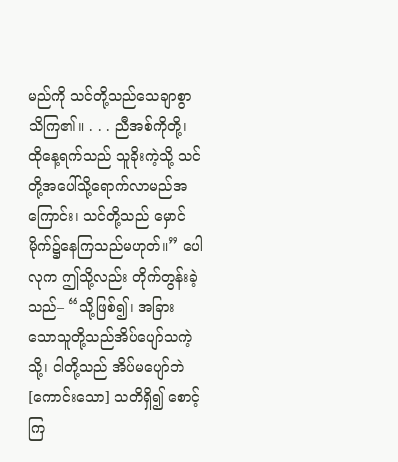မည်ကို သင်တို့သည်သေချာစွာသိကြ၏။ . . . ညီအစ်ကိုတို့၊ ထိုနေ့ရက်သည် သူခိုးကဲ့သို့ သင်တို့အပေါ်သို့ရောက်လာမည်အကြောင်း၊ သင်တို့သည် မှောင်မိုက်၌နေကြသည်မဟုတ်။” ပေါလုက ဤသို့လည်း တိုက်တွန်းခဲ့သည်– “သို့ဖြစ်၍၊ အခြားသောသူတို့သည်အိပ်ပျော်သကဲ့သို့၊ ငါတို့သည် အိပ်မပျော်ဘဲ [ကောင်းသော] သတိရှိ၍ စောင့်ကြ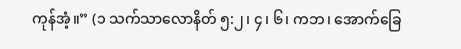ကုန်အံ့။” (၁ သက်သာလောနိတ် ၅:၂၊ ၄၊ ၆၊ ကဘ၊ အောက်ခြေ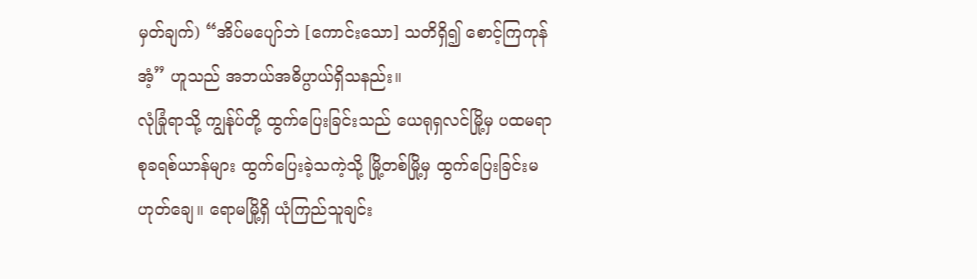မှတ်ချက်) “အိပ်မပျော်ဘဲ [ကောင်းသော] သတိရှိ၍ စောင့်ကြကုန်အံ့” ဟူသည် အဘယ်အဓိပ္ပာယ်ရှိသနည်း။
လုံခြုံရာသို့ ကျွန်ုပ်တို့ ထွက်ပြေးခြင်းသည် ယေရုရှလင်မြို့မှ ပထမရာစုခရစ်ယာန်များ ထွက်ပြေးခဲ့သကဲ့သို့ မြို့တစ်မြို့မှ ထွက်ပြေးခြင်းမဟုတ်ချေ။ ရောမမြို့ရှိ ယုံကြည်သူချင်း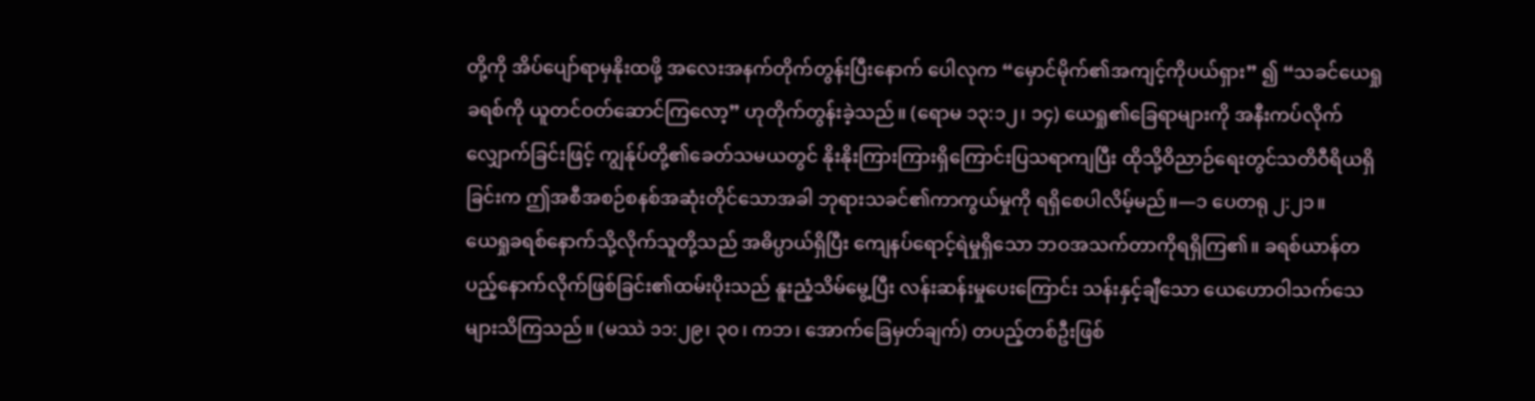တို့ကို အိပ်ပျော်ရာမှနိုးထဖို့ အလေးအနက်တိုက်တွန်းပြီးနောက် ပေါလုက “မှောင်မိုက်၏အကျင့်ကိုပယ်ရှား” ၍ “သခင်ယေရှုခရစ်ကို ယူတင်ဝတ်ဆောင်ကြလော့” ဟုတိုက်တွန်းခဲ့သည်။ (ရောမ ၁၃:၁၂၊ ၁၄) ယေရှု၏ခြေရာများကို အနီးကပ်လိုက်လျှောက်ခြင်းဖြင့် ကျွန်ုပ်တို့၏ခေတ်သမယတွင် နိုးနိုးကြားကြားရှိကြောင်းပြသရာကျပြီး ထိုသို့ဝိညာဉ်ရေးတွင်သတိဝီရိယရှိခြင်းက ဤအစီအစဉ်စနစ်အဆုံးတိုင်သောအခါ ဘုရားသခင်၏ကာကွယ်မှုကို ရရှိစေပါလိမ့်မည်။—၁ ပေတရု ၂:၂၁။
ယေရှုခရစ်နောက်သို့လိုက်သူတို့သည် အဓိပ္ပာယ်ရှိပြီး ကျေနပ်ရောင့်ရဲမှုရှိသော ဘဝအသက်တာကိုရရှိကြ၏။ ခရစ်ယာန်တပည့်နောက်လိုက်ဖြစ်ခြင်း၏ထမ်းပိုးသည် နူးညံ့သိမ်မွေ့ပြီး လန်းဆန်းမှုပေးကြောင်း သန်းနှင့်ချီသော ယေဟောဝါသက်သေများသိကြသည်။ (မဿဲ ၁၁:၂၉၊ ၃၀၊ ကဘ၊ အောက်ခြေမှတ်ချက်) တပည့်တစ်ဦးဖြစ်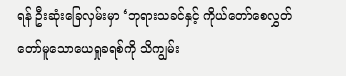ရန် ဦးဆုံးခြေလှမ်းမှာ ‘ဘုရားသခင်နှင့် ကိုယ်တော်စေလွှတ်တော်မူသောယေရှုခရစ်ကို သိကျွမ်း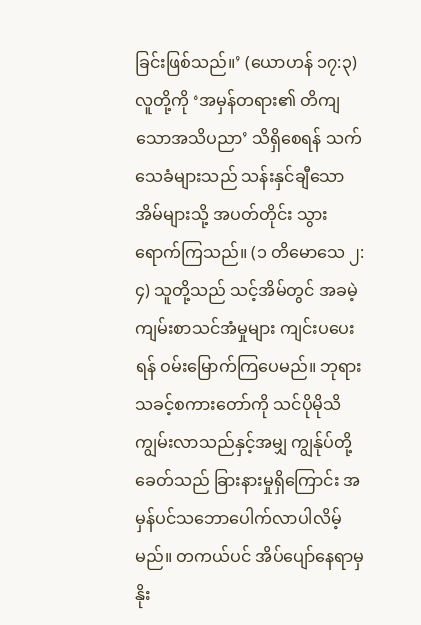ခြင်းဖြစ်သည်။’ (ယောဟန် ၁၇:၃) လူတို့ကို ‘အမှန်တရား၏ တိကျသောအသိပညာ’ သိရှိစေရန် သက်သေခံများသည် သန်းနှင်ချီသောအိမ်များသို့ အပတ်တိုင်း သွားရောက်ကြသည်။ (၁ တိမောသေ ၂:၄) သူတို့သည် သင့်အိမ်တွင် အခမဲ့ကျမ်းစာသင်အံမှုများ ကျင်းပပေးရန် ဝမ်းမြောက်ကြပေမည်။ ဘုရားသခင့်စကားတော်ကို သင်ပိုမိုသိကျွမ်းလာသည်နှင့်အမျှ ကျွန်ုပ်တို့ခေတ်သည် ခြားနားမှုရှိကြောင်း အမှန်ပင်သဘောပေါက်လာပါလိမ့်မည်။ တကယ်ပင် အိပ်ပျော်နေရာမှ နိုး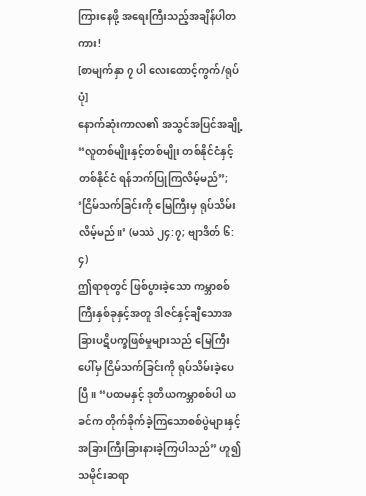ကြားနေဖို့ အရေးကြီးသည့်အချိန်ပါတကား!
[စာမျက်နှာ ၇ ပါ လေးထောင့်ကွက်/ရုပ်ပုံ]
နောက်ဆုံးကာလ၏ အသွင်အပြင်အချို့
“လူတစ်မျိုးနှင့်တစ်မျိုး တစ်နိုင်ငံနှင့်တစ်နိုင်ငံ ရန်ဘက်ပြုကြလိမ့်မည်”; ‘ငြိမ်သက်ခြင်းကို မြေကြီးမှ ရုပ်သိမ်းလိမ့်မည်။’ (မဿဲ ၂၄:၇; ဗျာဒိတ် ၆:၄)
ဤရာစုတွင် ဖြစ်ပွားခဲ့သော ကမ္ဘာစစ်ကြီးနှစ်ခုနှင့်အတူ ဒါဇင်နှင့်ချီသောအခြားပဋိပက္ခဖြစ်မှုများသည် မြေကြီးပေါ်မှ ငြိမ်သက်ခြင်းကို ရုပ်သိမ်းခဲ့ပေပြီ။ “ပထမနှင့် ဒုတိယကမ္ဘာစစ်ပါ ယခင်က တိုက်ခိုက်ခဲ့ကြသောစစ်ပွဲများနှင့် အခြားကြီးခြားနားခဲ့ကြပါသည်” ဟူ၍ သမိုင်းဆရာ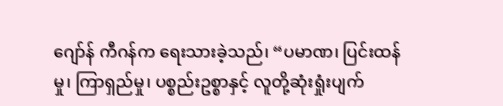ဂျော်န် ကီဂန်က ရေးသားခဲ့သည်၊ “ပမာဏ၊ ပြင်းထန်မှု၊ ကြာရှည်မှု၊ ပစ္စည်းဥစ္စာနှင့် လူတို့ဆုံးရှုံးပျက်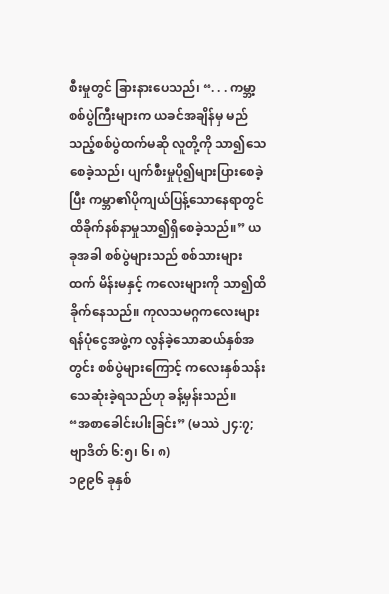စီးမှုတွင် ခြားနားပေသည်၊ “. . . ကမ္ဘာ့စစ်ပွဲကြီးများက ယခင်အချိန်မှ မည်သည့်စစ်ပွဲထက်မဆို လူတို့ကို သာ၍သေစေခဲ့သည်၊ ပျက်စီးမှုပို၍များပြားစေခဲ့ပြီး ကမ္ဘာ၏ပိုကျယ်ပြန့်သောနေရာတွင် ထိခိုက်နစ်နာမှုသာ၍ရှိစေခဲ့သည်။” ယခုအခါ စစ်ပွဲများသည် စစ်သားများထက် မိန်းမနှင့် ကလေးများကို သာ၍ထိခိုက်နေသည်။ ကုလသမဂ္ဂကလေးများရန်ပုံငွေအဖွဲ့က လွန်ခဲ့သောဆယ်နှစ်အတွင်း စစ်ပွဲများကြောင့် ကလေးနှစ်သန်းသေဆုံးခဲ့ရသည်ဟု ခန့်မှန်းသည်။
“အစာခေါင်းပါးခြင်း” (မဿဲ ၂၄:၇; ဗျာဒိတ် ၆:၅၊ ၆၊ ၈)
၁၉၉၆ ခုနှစ်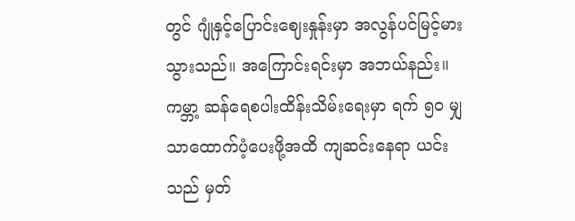တွင် ဂျုံနှင့်ပြောင်းဈေးနှုန်းမှာ အလွန်ပင်မြင့်မားသွားသည်။ အကြောင်းရင်းမှာ အဘယ်နည်း။ ကမ္ဘာ့ ဆန်ရေစပါးထိန်းသိမ်းရေးမှာ ရက် ၅၀ မျှသာထောက်ပံ့ပေးဖို့အထိ ကျဆင်းနေရာ ယင်းသည် မှတ်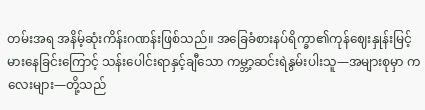တမ်းအရ အနိမ့်ဆုံးကိန်းဂဏန်းဖြစ်သည်။ အခြေခံစားနပ်ရိက္ခာ၏ကုန်ဈေးနှုန်းမြင့်မားနေခြင်းကြောင့် သန်းပေါင်းရာနှင့်ချီသော ကမ္ဘာ့ဆင်းရဲနွမ်းပါးသူ—အများစုမှာ ကလေးများ—တို့သည်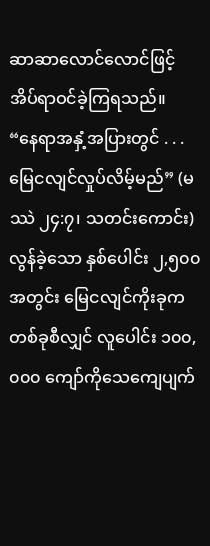ဆာဆာလောင်လောင်ဖြင့် အိပ်ရာဝင်ခဲ့ကြရသည်။
“နေရာအနှံ့အပြားတွင် . . . မြေငလျင်လှုပ်လိမ့်မည်” (မဿဲ ၂၄:၇၊ သတင်းကောင်း)
လွန်ခဲ့သော နှစ်ပေါင်း ၂,၅၀၀ အတွင်း မြေငလျင်ကိုးခုက တစ်ခုစီလျှင် လူပေါင်း ၁၀၀,၀၀၀ ကျော်ကိုသေကျေပျက်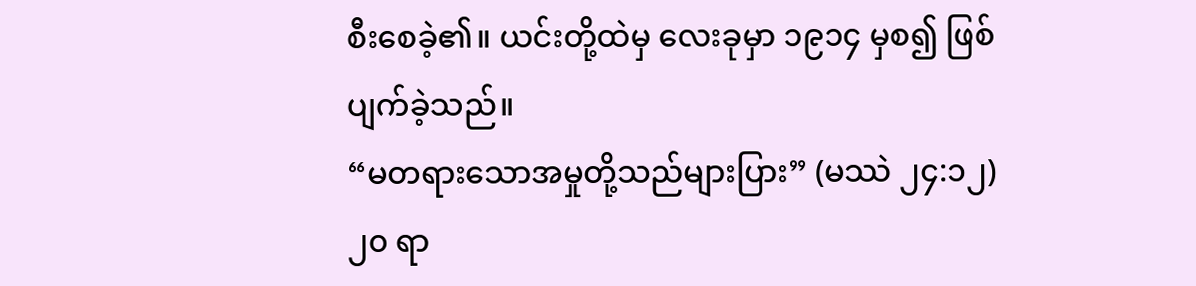စီးစေခဲ့၏။ ယင်းတို့ထဲမှ လေးခုမှာ ၁၉၁၄ မှစ၍ ဖြစ်ပျက်ခဲ့သည်။
“မတရားသောအမှုတို့သည်များပြား” (မဿဲ ၂၄:၁၂)
၂၀ ရာ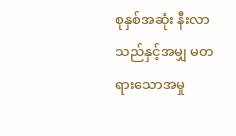စုနှစ်အဆုံး နီးလာသည်နှင့်အမျှ မတရားသောအမှု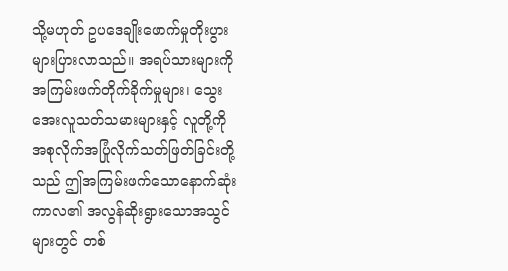သို့မဟုတ် ဥပဒေချိုးဖောက်မှုတိုးပွားများပြားလာသည်။ အရပ်သားများကို အကြမ်းဖက်တိုက်ခိုက်မှုများ၊ သွေးအေးလူသတ်သမားများနှင့် လူတို့ကို အစုလိုက်အပြုံလိုက်သတ်ဖြတ်ခြင်းတို့သည် ဤအကြမ်းဖက်သောနောက်ဆုံးကာလ၏ အလွန်ဆိုးရွားသောအသွင်များတွင် တစ်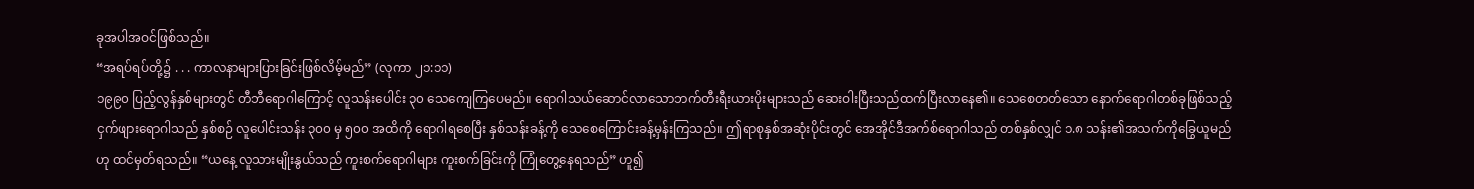ခုအပါအဝင်ဖြစ်သည်။
“အရပ်ရပ်တို့၌ . . . ကာလနာများပြားခြင်းဖြစ်လိမ့်မည်” (လုကာ ၂၁:၁၁)
၁၉၉၀ ပြည့်လွန်နှစ်များတွင် တီဘီရောဂါကြောင့် လူသန်းပေါင်း ၃၀ သေကျေကြပေမည်။ ရောဂါသယ်ဆောင်လာသောဘက်တီးရီးယားပိုးများသည် ဆေးဝါးပြီးသည်ထက်ပြီးလာနေ၏။ သေစေတတ်သော နောက်ရောဂါတစ်ခုဖြစ်သည့် ငှက်ဖျားရောဂါသည် နှစ်စဉ် လူပေါင်းသန်း ၃၀၀ မှ ၅၀၀ အထိကို ရောဂါရစေပြီး နှစ်သန်းခန့်ကို သေစေကြောင်းခန့်မှန်းကြသည်။ ဤရာစုနှစ်အဆုံးပိုင်းတွင် အေအိုင်ဒီအက်စ်ရောဂါသည် တစ်နှစ်လျှင် ၁.၈ သန်း၏အသက်ကိုခြွေယူမည်ဟု ထင်မှတ်ရသည်။ “ယနေ့ လူသားမျိုးနွယ်သည် ကူးစက်ရောဂါများ ကူးစက်ခြင်းကို ကြုံတွေ့နေရသည်” ဟူ၍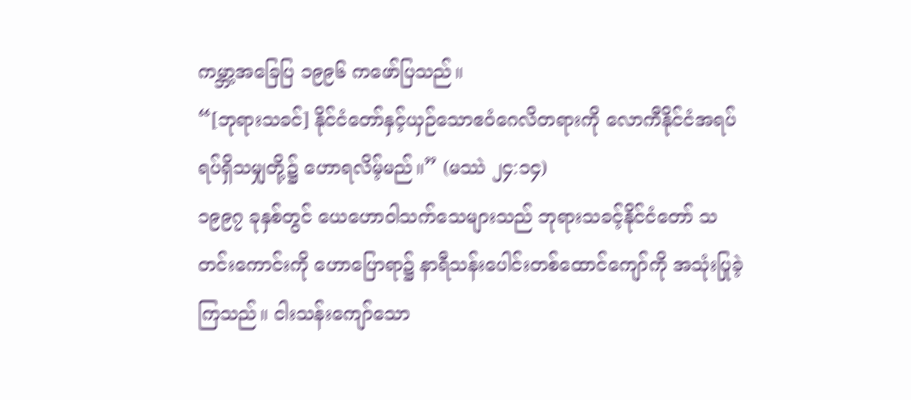ကမ္ဘာ့အခြေပြ ၁၉၉၆ ကဖော်ပြသည်။
“[ဘုရားသခင်] နိုင်ငံတော်နှင့်ယှဉ်သောဧဝံဂေလိတရားကို လောကီနိုင်ငံအရပ်ရပ်ရှိသမျှတို့၌ ဟောရလိမ့်မည်။” (မဿဲ ၂၄:၁၄)
၁၉၉၇ ခုနှစ်တွင် ယေဟောဝါသက်သေများသည် ဘုရားသခင့်နိုင်ငံတော် သတင်းကောင်းကို ဟောပြောရာ၌ နာရီသန်းပေါင်းတစ်ထောင်ကျော်ကို အသုံးပြုခဲ့ကြသည်။ ငါးသန်းကျော်သော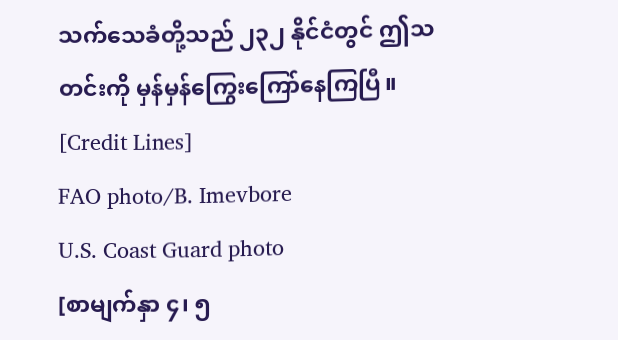သက်သေခံတို့သည် ၂၃၂ နိုင်ငံတွင် ဤသတင်းကို မှန်မှန်ကြွေးကြော်နေကြပြီ။
[Credit Lines]
FAO photo/B. Imevbore
U.S. Coast Guard photo
[စာမျက်နှာ ၄၊ ၅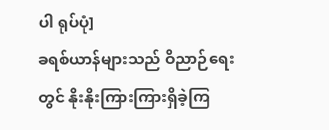ပါ ရုပ်ပုံ]
ခရစ်ယာန်များသည် ဝိညာဉ်ရေးတွင် နိုးနိုးကြားကြားရှိခဲ့ကြ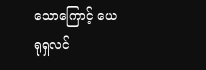သောကြောင့် ယေရုရှလင်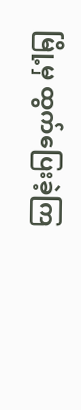မြို့မှ ထွက်ပြေးခဲ့ကြ